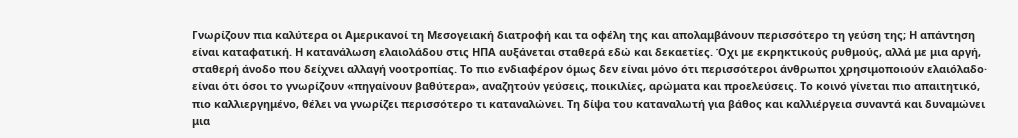Γνωρίζουν πια καλύτερα οι Αμερικανοί τη Mεσογειακή διατροφή και τα οφέλη της και απολαμβάνουν περισσότερο τη γεύση της; Η απάντηση είναι καταφατική. Η κατανάλωση ελαιoλάδου στις ΗΠΑ αυξάνεται σταθερά εδώ και δεκαετίες. Όχι με εκρηκτικούς ρυθμούς, αλλά με μια αργή, σταθερή άνοδο που δείχνει αλλαγή νοοτροπίας. Το πιο ενδιαφέρον όμως δεν είναι μόνο ότι περισσότεροι άνθρωποι χρησιμοποιούν ελαιόλαδο· είναι ότι όσοι το γνωρίζουν «πηγαίνουν βαθύτερα», αναζητούν γεύσεις, ποικιλίες, αρώματα και προελεύσεις. Το κοινό γίνεται πιο απαιτητικό, πιο καλλιεργημένο, θέλει να γνωρίζει περισσότερο τι καταναλώνει. Τη δίψα του καταναλωτή για βάθος και καλλιέργεια συναντά και δυναμώνει μια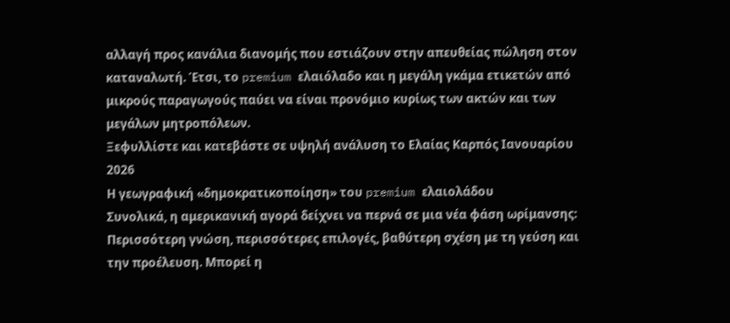αλλαγή προς κανάλια διανομής που εστιάζουν στην απευθείας πώληση στον καταναλωτή. Έτσι, το premium ελαιόλαδο και η μεγάλη γκάμα ετικετών από μικρούς παραγωγούς παύει να είναι προνόμιο κυρίως των ακτών και των μεγάλων μητροπόλεων.
Ξεφυλλίστε και κατεβάστε σε υψηλή ανάλυση το Ελαίας Καρπός Ιανουαρίου 2026
Η γεωγραφική «δημοκρατικοποίηση» του premium ελαιολάδου
Συνολικά, η αμερικανική αγορά δείχνει να περνά σε μια νέα φάση ωρίμανσης: Περισσότερη γνώση, περισσότερες επιλογές, βαθύτερη σχέση με τη γεύση και την προέλευση. Μπορεί η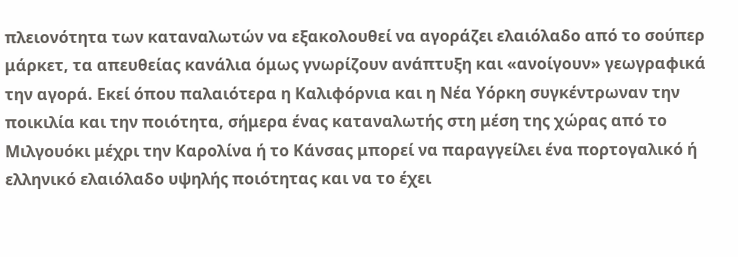πλειονότητα των καταναλωτών να εξακολουθεί να αγοράζει ελαιόλαδο από το σούπερ μάρκετ, τα απευθείας κανάλια όμως γνωρίζουν ανάπτυξη και «ανοίγουν» γεωγραφικά την αγορά. Εκεί όπου παλαιότερα η Καλιφόρνια και η Νέα Υόρκη συγκέντρωναν την ποικιλία και την ποιότητα, σήμερα ένας καταναλωτής στη μέση της χώρας από το Μιλγουόκι μέχρι την Καρολίνα ή το Κάνσας μπορεί να παραγγείλει ένα πορτογαλικό ή ελληνικό ελαιόλαδο υψηλής ποιότητας και να το έχει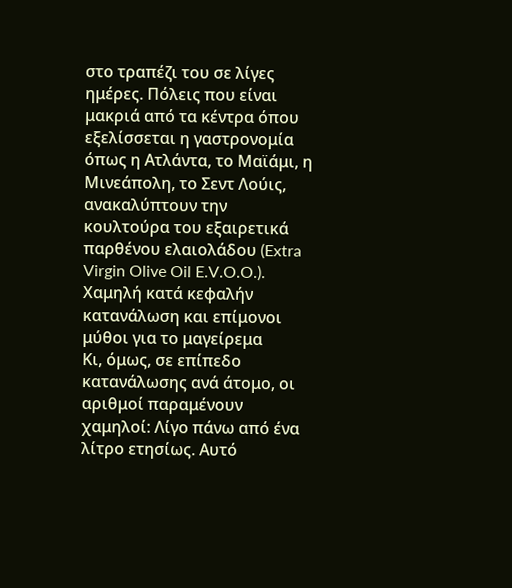στο τραπέζι του σε λίγες ημέρες. Πόλεις που είναι μακριά από τα κέντρα όπου εξελίσσεται η γαστρονομία όπως η Ατλάντα, το Μαϊάμι, η Μινεάπολη, το Σεντ Λούις, ανακαλύπτουν την κουλτούρα του εξαιρετικά παρθένου ελαιολάδου (Extra Virgin Olive Oil E.V.O.O.).
Χαμηλή κατά κεφαλήν κατανάλωση και επίμονοι μύθοι για το μαγείρεμα
Κι, όμως, σε επίπεδο κατανάλωσης ανά άτομο, οι αριθμοί παραμένουν χαμηλοί: Λίγο πάνω από ένα λίτρο ετησίως. Αυτό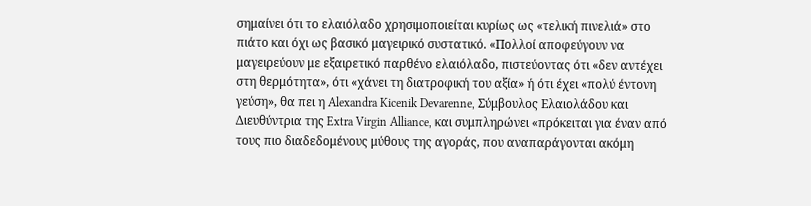σημαίνει ότι το ελαιόλαδο χρησιμοποιείται κυρίως ως «τελική πινελιά» στο πιάτο και όχι ως βασικό μαγειρικό συστατικό. «Πολλοί αποφεύγουν να μαγειρεύουν με εξαιρετικό παρθένο ελαιόλαδο, πιστεύοντας ότι «δεν αντέχει στη θερμότητα», ότι «χάνει τη διατροφική του αξία» ή ότι έχει «πολύ έντονη γεύση», θα πει η Alexandra Kicenik Devarenne, Σύμβουλος Ελαιολάδου και Διευθύντρια της Extra Virgin Alliance, και συμπληρώνει «πρόκειται για έναν από τους πιο διαδεδομένους μύθους της αγοράς, που αναπαράγονται ακόμη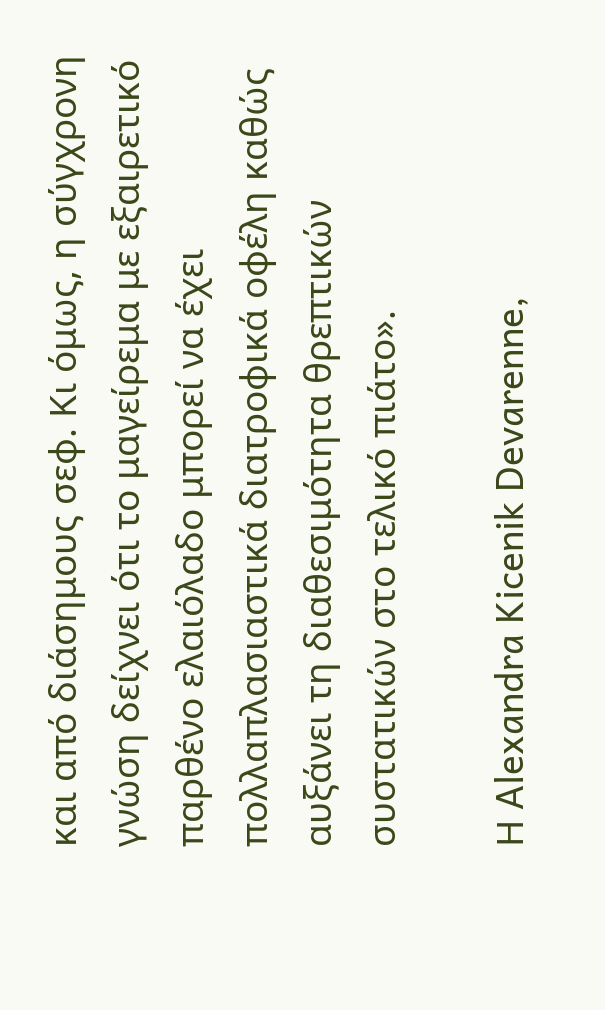και από διάσημους σεφ. Κι όμως, η σύγχρονη γνώση δείχνει ότι το μαγείρεμα με εξαιρετικό παρθένο ελαιόλαδο μπορεί να έχει πολλαπλασιαστικά διατροφικά οφέλη καθώς αυξάνει τη διαθεσιμότητα θρεπτικών συστατικών στο τελικό πιάτο».

Η Alexandra Kicenik Devarenne,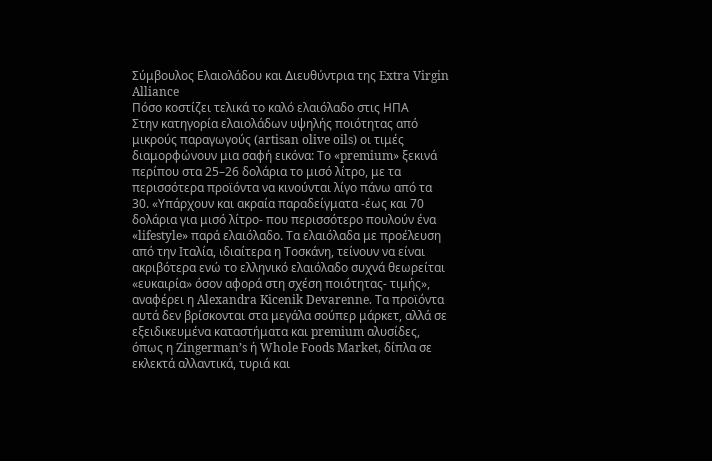Σύμβουλος Ελαιολάδου και ∆ιευθύντρια της Extra Virgin Alliance
Πόσο κοστίζει τελικά το καλό ελαιόλαδο στις ΗΠΑ
Στην κατηγορία ελαιολάδων υψηλής ποιότητας από μικρούς παραγωγούς (artisan olive oils) οι τιμές διαμορφώνουν μια σαφή εικόνα: Το «premium» ξεκινά περίπου στα 25–26 δολάρια το μισό λίτρο, με τα περισσότερα προϊόντα να κινούνται λίγο πάνω από τα 30. «Υπάρχουν και ακραία παραδείγματα -έως και 70 δολάρια για μισό λίτρο- που περισσότερο πουλούν ένα «lifestyle» παρά ελαιόλαδο. Τα ελαιόλαδα με προέλευση από την Ιταλία, ιδιαίτερα η Τοσκάνη, τείνουν να είναι ακριβότερα ενώ το ελληνικό ελαιόλαδο συχνά θεωρείται «ευκαιρία» όσον αφορά στη σχέση ποιότητας- τιμής», αναφέρει η Alexandra Kicenik Devarenne. Τα προϊόντα αυτά δεν βρίσκονται στα μεγάλα σούπερ μάρκετ, αλλά σε εξειδικευμένα καταστήματα και premium αλυσίδες, όπως η Zingerman’s ή Whole Foods Market, δίπλα σε εκλεκτά αλλαντικά, τυριά και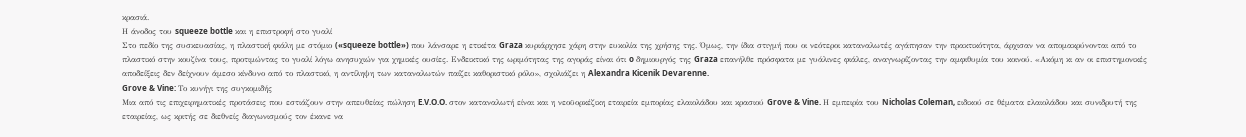κρασιά.
Η άνοδος του squeeze bottle και η επιστροφή στο γυαλί
Στο πεδίο της συσκευασίας, η πλαστική φιάλη με στόμιο («squeeze bottle») που λάνσαρε η ετικέτα Graza κυριάρχησε χάρη στην ευκολία της χρήσης της. Όμως, την ίδια στιγμή που οι νεότεροι καταναλωτές αγάπησαν την πρακτικότητα, άρχισαν να απομακρύνονται από το πλαστικό στην κουζίνα τους, προτιμώντας το γυαλί λόγω ανησυχιών για χημικές ουσίες. Ενδεικτικό της ωριμότητας της αγοράς είναι ότι o δημιουργός της Graza επανήλθε πρόσφατα με γυάλινες φιάλες, αναγνωρίζοντας την αμφιθυμία του κοινού. «Ακόμη κι αν οι επιστημονικές αποδείξεις δεν δείχνουν άμεσο κίνδυνο από το πλαστικό, η αντίληψη των καταναλωτών παίζει καθοριστικό ρόλο», σχολιάζει η Alexandra Kicenik Devarenne.
Grove & Vine: Το κυνήγι της συγκομιδής
Μια από τις επιχειρηματικές προτάσεις που εστιάζουν στην απευθείας πώληση E.V.O.O. στον καταναλωτή είναι και η νεοϋορκέζικη εταιρεία εμπορίας ελαιολάδου και κρασιού Grove & Vine. Η εμπειρία του Nicholas Coleman, ειδικού σε θέματα ελαιολάδου και συνιδρυτή της εταιρείας, ως κριτής σε διεθνείς διαγωνισμούς τον έκανε να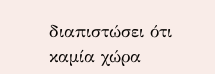διαπιστώσει ότι καμία χώρα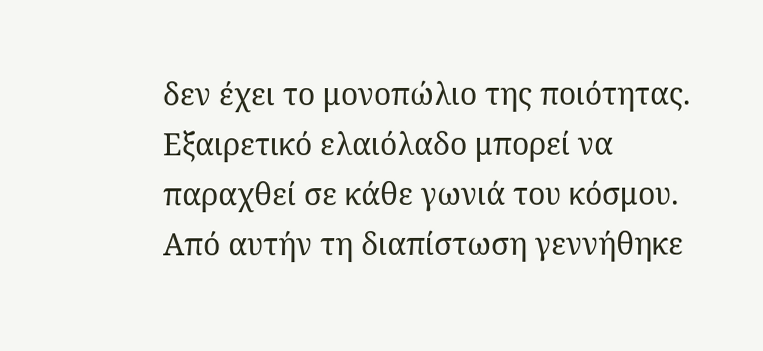δεν έχει το μονοπώλιο της ποιότητας. Εξαιρετικό ελαιόλαδο μπορεί να παραχθεί σε κάθε γωνιά του κόσμου. Από αυτήν τη διαπίστωση γεννήθηκε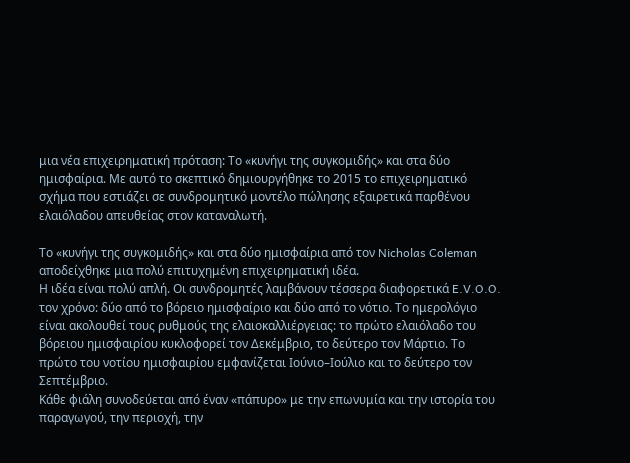μια νέα επιχειρηματική πρόταση: Το «κυνήγι της συγκομιδής» και στα δύο ημισφαίρια. Με αυτό το σκεπτικό δημιουργήθηκε το 2015 το επιχειρηματικό σχήμα που εστιάζει σε συνδρομητικό μοντέλο πώλησης εξαιρετικά παρθένου ελαιόλαδου απευθείας στον καταναλωτή.

Το «κυνήγι της συγκομιδής» και στα δύο ημισφαίρια από τον Nicholas Coleman αποδείχθηκε μια πολύ επιτυχημένη επιχειρηματική ιδέα.
Η ιδέα είναι πολύ απλή. Οι συνδρομητές λαμβάνουν τέσσερα διαφορετικά E.V.O.O. τον χρόνο: δύο από το βόρειο ημισφαίριο και δύο από το νότιο. Το ημερολόγιο είναι ακολουθεί τους ρυθμούς της ελαιοκαλλιέργειας: το πρώτο ελαιόλαδο του βόρειου ημισφαιρίου κυκλοφορεί τον Δεκέμβριο, το δεύτερο τον Μάρτιο. Το πρώτο του νοτίου ημισφαιρίου εμφανίζεται Ιούνιο–Ιούλιο και το δεύτερο τον Σεπτέμβριο.
Κάθε φιάλη συνοδεύεται από έναν «πάπυρο» με την επωνυμία και την ιστορία του παραγωγού, την περιοχή, την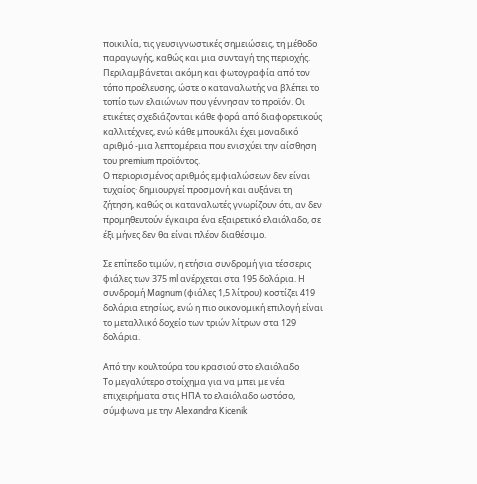ποικιλία, τις γευσιγνωστικές σημειώσεις, τη μέθοδο παραγωγής, καθώς και μια συνταγή της περιοχής. Περιλαμβάνεται ακόμη και φωτογραφία από τον τόπο προέλευσης, ώστε ο καταναλωτής να βλέπει το τοπίο των ελαιώνων που γέννησαν το προϊόν. Οι ετικέτες σχεδιάζονται κάθε φορά από διαφορετικούς καλλιτέχνες, ενώ κάθε μπουκάλι έχει μοναδικό αριθμό -μια λεπτομέρεια που ενισχύει την αίσθηση του premium προϊόντος.
Ο περιορισμένος αριθμός εμφιαλώσεων δεν είναι τυχαίος· δημιουργεί προσμονή και αυξάνει τη ζήτηση, καθώς οι καταναλωτές γνωρίζουν ότι, αν δεν προμηθευτούν έγκαιρα ένα εξαιρετικό ελαιόλαδο, σε έξι μήνες δεν θα είναι πλέον διαθέσιμο.

Σε επίπεδο τιμών, η ετήσια συνδρομή για τέσσερις φιάλες των 375 ml ανέρχεται στα 195 δολάρια. Η συνδρομή Magnum (φιάλες 1,5 λίτρου) κοστίζει 419 δολάρια ετησίως, ενώ η πιο οικονομική επιλογή είναι το μεταλλικό δοχείο των τριών λίτρων στα 129 δολάρια.

Από την κουλτούρα του κρασιού στο ελαιόλαδο
Το μεγαλύτερο στοίχημα για να μπει με νέα επιχειρήματα στις ΗΠΑ το ελαιόλαδο ωστόσο, σύμφωνα με την Alexandra Kicenik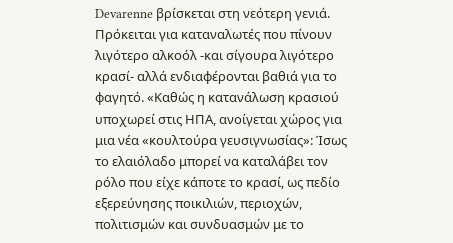Devarenne βρίσκεται στη νεότερη γενιά. Πρόκειται για καταναλωτές που πίνουν λιγότερο αλκοόλ -και σίγουρα λιγότερο κρασί- αλλά ενδιαφέρονται βαθιά για το φαγητό. «Καθώς η κατανάλωση κρασιού υποχωρεί στις ΗΠΑ, ανοίγεται χώρος για μια νέα «κουλτούρα γευσιγνωσίας»: Ίσως το ελαιόλαδο μπορεί να καταλάβει τον ρόλο που είχε κάποτε το κρασί, ως πεδίο εξερεύνησης ποικιλιών, περιοχών, πολιτισμών και συνδυασμών με το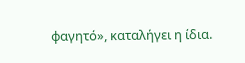φαγητό», καταλήγει η ίδια.